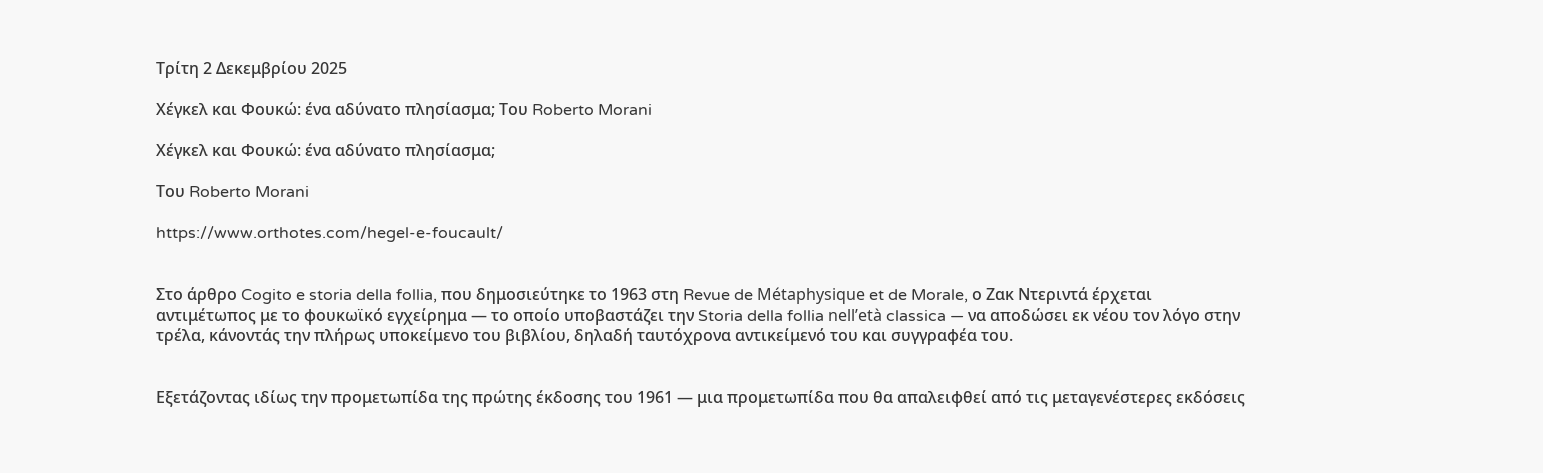Τρίτη 2 Δεκεμβρίου 2025

Χέγκελ και Φουκώ: ένα αδύνατο πλησίασμα; Του Roberto Morani

Χέγκελ και Φουκώ: ένα αδύνατο πλησίασμα;

Του Roberto Morani

https://www.orthotes.com/hegel-e-foucault/


Στο άρθρο Cogito e storia della follia, που δημοσιεύτηκε το 1963 στη Revue de Métaphysique et de Morale, ο Ζακ Ντεριντά έρχεται αντιμέτωπος με το φουκωϊκό εγχείρημα — το οποίο υποβαστάζει την Storia della follia nell’età classica — να αποδώσει εκ νέου τον λόγο στην τρέλα, κάνοντάς την πλήρως υποκείμενο του βιβλίου, δηλαδή ταυτόχρονα αντικείμενό του και συγγραφέα του.


Εξετάζοντας ιδίως την προμετωπίδα της πρώτης έκδοσης του 1961 — μια προμετωπίδα που θα απαλειφθεί από τις μεταγενέστερες εκδόσεις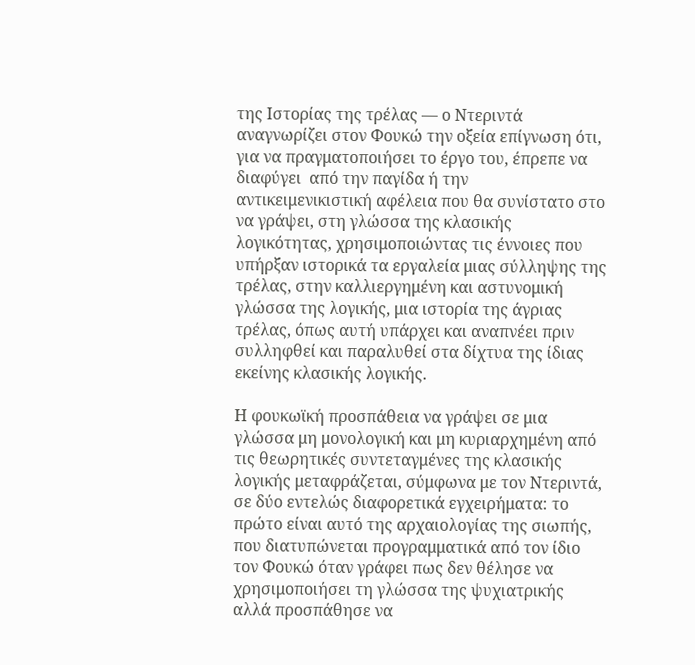της Ιστορίας της τρέλας — ο Ντεριντά αναγνωρίζει στον Φουκώ την οξεία επίγνωση ότι, για να πραγματοποιήσει το έργο του, έπρεπε να διαφύγει  από την παγίδα ή την αντικειμενικιστική αφέλεια που θα συνίστατο στο να γράψει, στη γλώσσα της κλασικής λογικότητας, χρησιμοποιώντας τις έννοιες που υπήρξαν ιστορικά τα εργαλεία μιας σύλληψης της τρέλας, στην καλλιεργημένη και αστυνομική γλώσσα της λογικής, μια ιστορία της άγριας τρέλας, όπως αυτή υπάρχει και αναπνέει πριν συλληφθεί και παραλυθεί στα δίχτυα της ίδιας εκείνης κλασικής λογικής.

Η φουκωϊκή προσπάθεια να γράψει σε μια γλώσσα μη μονολογική και μη κυριαρχημένη από τις θεωρητικές συντεταγμένες της κλασικής λογικής μεταφράζεται, σύμφωνα με τον Ντεριντά, σε δύο εντελώς διαφορετικά εγχειρήματα: το πρώτο είναι αυτό της αρχαιολογίας της σιωπής, που διατυπώνεται προγραμματικά από τον ίδιο τον Φουκώ όταν γράφει πως δεν θέλησε να χρησιμοποιήσει τη γλώσσα της ψυχιατρικής αλλά προσπάθησε να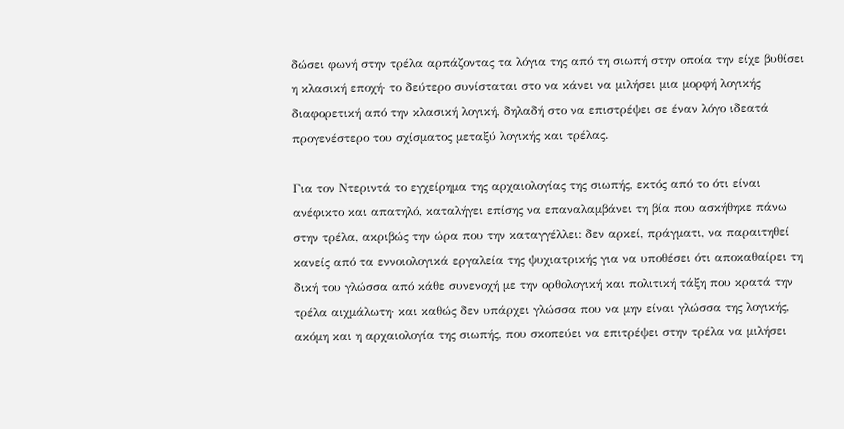δώσει φωνή στην τρέλα αρπάζοντας τα λόγια της από τη σιωπή στην οποία την είχε βυθίσει η κλασική εποχή· το δεύτερο συνίσταται στο να κάνει να μιλήσει μια μορφή λογικής διαφορετική από την κλασική λογική, δηλαδή στο να επιστρέψει σε έναν λόγο ιδεατά προγενέστερο του σχίσματος μεταξύ λογικής και τρέλας.

Για τον Ντεριντά το εγχείρημα της αρχαιολογίας της σιωπής, εκτός από το ότι είναι ανέφικτο και απατηλό, καταλήγει επίσης να επαναλαμβάνει τη βία που ασκήθηκε πάνω στην τρέλα, ακριβώς την ώρα που την καταγγέλλει: δεν αρκεί, πράγματι, να παραιτηθεί κανείς από τα εννοιολογικά εργαλεία της ψυχιατρικής για να υποθέσει ότι αποκαθαίρει τη δική του γλώσσα από κάθε συνενοχή με την ορθολογική και πολιτική τάξη που κρατά την τρέλα αιχμάλωτη· και καθώς δεν υπάρχει γλώσσα που να μην είναι γλώσσα της λογικής, ακόμη και η αρχαιολογία της σιωπής, που σκοπεύει να επιτρέψει στην τρέλα να μιλήσει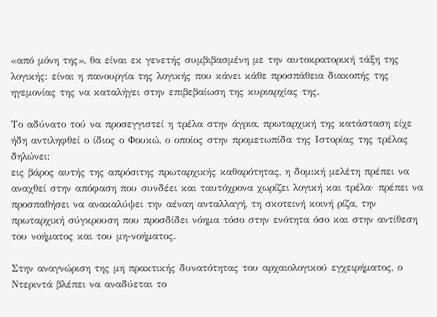«από μόνη της», θα είναι εκ γενετής συμβιβασμένη με την αυτοκρατορική τάξη της λογικής: είναι η πανουργία της λογικής που κάνει κάθε προσπάθεια διακοπής της ηγεμονίας της να καταλήγει στην επιβεβαίωση της κυριαρχίας της.

Το αδύνατο τού να προσεγγιστεί η τρέλα στην άγρια, πρωταρχική της κατάσταση είχε ήδη αντιληφθεί ο ίδιος ο Φουκώ, ο οποίος στην προμετωπίδα της Ιστορίας της τρέλας δηλώνει:
εις βάρος αυτής της απρόσιτης πρωταρχικής καθαρότητας, η δομική μελέτη πρέπει να αναχθεί στην απόφαση που συνδέει και ταυτόχρονα χωρίζει λογική και τρέλα· πρέπει να προσπαθήσει να ανακαλύψει την αέναη ανταλλαγή, τη σκοτεινή κοινή ρίζα, την πρωταρχική σύγκρουση που προσδίδει νόημα τόσο στην ενότητα όσο και στην αντίθεση του νοήματος και του μη-νοήματος.

Στην αναγνώριση της μη πρακτικής δυνατότητας του αρχαιολογικού εγχειρήματος, ο Ντεριντά βλέπει να αναδύεται το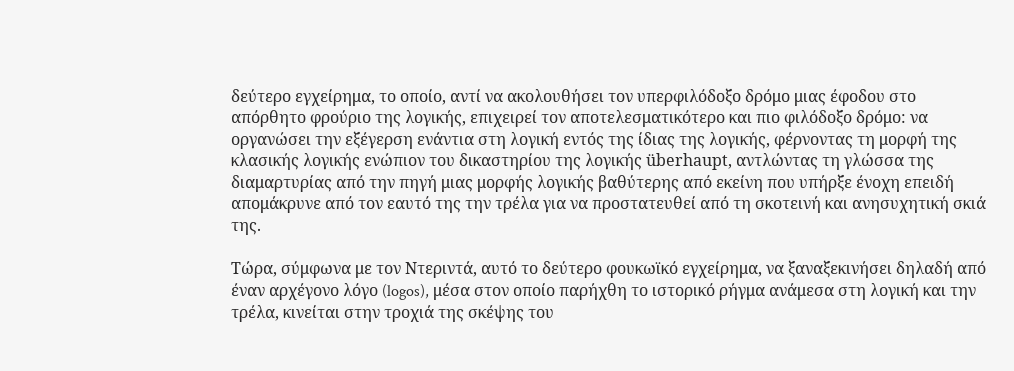δεύτερο εγχείρημα, το οποίο, αντί να ακολουθήσει τον υπερφιλόδοξο δρόμο μιας έφοδου στο απόρθητο φρούριο της λογικής, επιχειρεί τον αποτελεσματικότερο και πιο φιλόδοξο δρόμο: να οργανώσει την εξέγερση ενάντια στη λογική εντός της ίδιας της λογικής, φέρνοντας τη μορφή της κλασικής λογικής ενώπιον του δικαστηρίου της λογικής überhaupt, αντλώντας τη γλώσσα της διαμαρτυρίας από την πηγή μιας μορφής λογικής βαθύτερης από εκείνη που υπήρξε ένοχη επειδή απομάκρυνε από τον εαυτό της την τρέλα για να προστατευθεί από τη σκοτεινή και ανησυχητική σκιά της.

Τώρα, σύμφωνα με τον Ντεριντά, αυτό το δεύτερο φουκωϊκό εγχείρημα, να ξαναξεκινήσει δηλαδή από έναν αρχέγονο λόγο (logos), μέσα στον οποίο παρήχθη το ιστορικό ρήγμα ανάμεσα στη λογική και την τρέλα, κινείται στην τροχιά της σκέψης του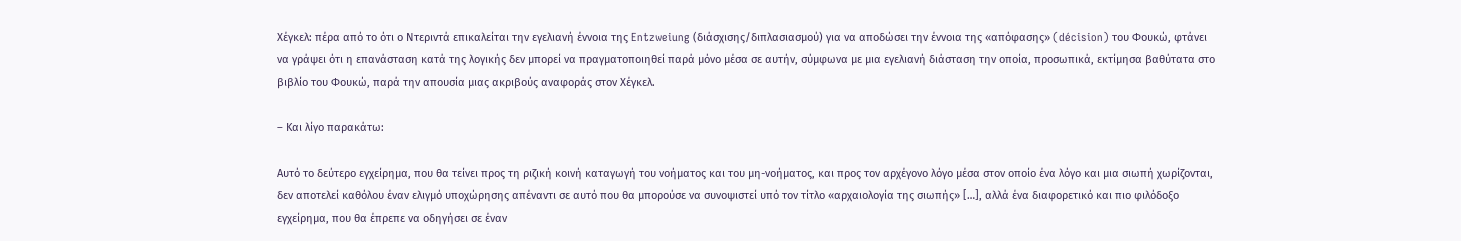Χέγκελ: πέρα από το ότι ο Ντεριντά επικαλείται την εγελιανή έννοια της Entzweiung (διάσχισης/διπλασιασμού) για να αποδώσει την έννοια της «απόφασης» (décision) του Φουκώ, φτάνει να γράψει ότι η επανάσταση κατά της λογικής δεν μπορεί να πραγματοποιηθεί παρά μόνο μέσα σε αυτήν, σύμφωνα με μια εγελιανή διάσταση την οποία, προσωπικά, εκτίμησα βαθύτατα στο βιβλίο του Φουκώ, παρά την απουσία μιας ακριβούς αναφοράς στον Χέγκελ.

– Και λίγο παρακάτω:

Αυτό το δεύτερο εγχείρημα, που θα τείνει προς τη ριζική κοινή καταγωγή του νοήματος και του μη-νοήματος, και προς τον αρχέγονο λόγο μέσα στον οποίο ένα λόγο και μια σιωπή χωρίζονται, δεν αποτελεί καθόλου έναν ελιγμό υποχώρησης απέναντι σε αυτό που θα μπορούσε να συνοψιστεί υπό τον τίτλο «αρχαιολογία της σιωπής» […], αλλά ένα διαφορετικό και πιο φιλόδοξο εγχείρημα, που θα έπρεπε να οδηγήσει σε έναν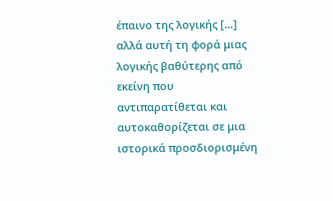έπαινο της λογικής […] αλλά αυτή τη φορά μιας λογικής βαθύτερης από εκείνη που αντιπαρατίθεται και αυτοκαθορίζεται σε μια ιστορικά προσδιορισμένη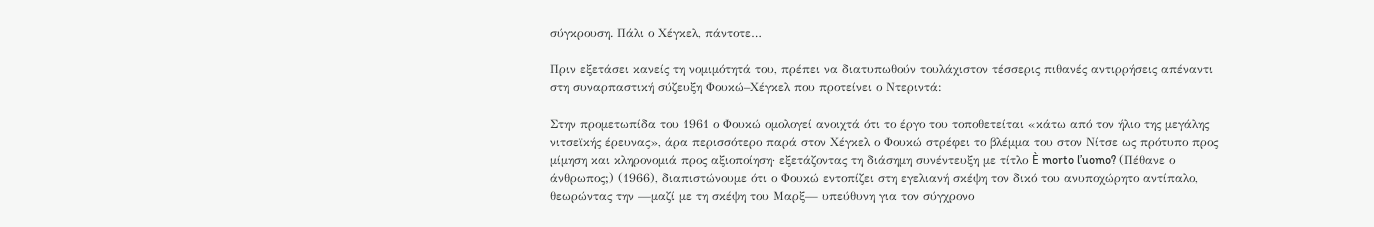σύγκρουση. Πάλι ο Χέγκελ, πάντοτε…

Πριν εξετάσει κανείς τη νομιμότητά του, πρέπει να διατυπωθούν τουλάχιστον τέσσερις πιθανές αντιρρήσεις απέναντι στη συναρπαστική σύζευξη Φουκώ–Χέγκελ που προτείνει ο Ντεριντά:

Στην προμετωπίδα του 1961 ο Φουκώ ομολογεί ανοιχτά ότι το έργο του τοποθετείται «κάτω από τον ήλιο της μεγάλης νιτσεϊκής έρευνας», άρα περισσότερο παρά στον Χέγκελ ο Φουκώ στρέφει το βλέμμα του στον Νίτσε ως πρότυπο προς μίμηση και κληρονομιά προς αξιοποίηση· εξετάζοντας τη διάσημη συνέντευξη με τίτλο È morto l’uomo? (Πέθανε ο άνθρωπος;) (1966), διαπιστώνουμε ότι ο Φουκώ εντοπίζει στη εγελιανή σκέψη τον δικό του ανυποχώρητο αντίπαλο, θεωρώντας την —μαζί με τη σκέψη του Μαρξ— υπεύθυνη για τον σύγχρονο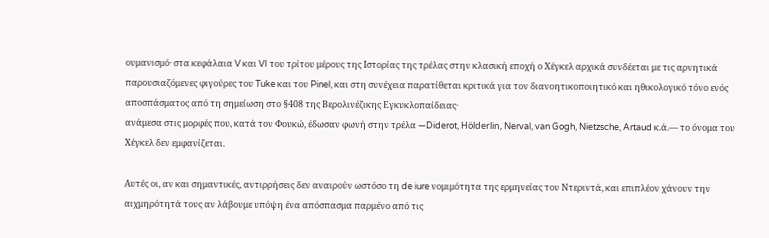ουμανισμό· στα κεφάλαια V και VI του τρίτου μέρους της Ιστορίας της τρέλας στην κλασική εποχή ο Χέγκελ αρχικά συνδέεται με τις αρνητικά παρουσιαζόμενες φιγούρες του Tuke και του Pinel, και στη συνέχεια παρατίθεται κριτικά για τον διανοητικοποιητικό και ηθικολογικό τόνο ενός αποσπάσματος από τη σημείωση στο §408 της Βερολινέζικης Εγκυκλοπαίδειας·
ανάμεσα στις μορφές που, κατά τον Φουκώ, έδωσαν φωνή στην τρέλα —Diderot, Hölderlin, Nerval, van Gogh, Nietzsche, Artaud κ.ά.— το όνομα του Χέγκελ δεν εμφανίζεται.

Αυτές οι, αν και σημαντικές, αντιρρήσεις δεν αναιρούν ωστόσο τη de iure νομιμότητα της ερμηνείας του Ντεριντά, και επιπλέον χάνουν την αιχμηρότητά τους αν λάβουμε υπόψη ένα απόσπασμα παρμένο από τις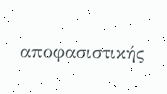αποφασιστικής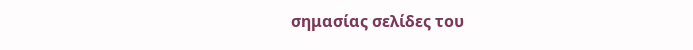σημασίας σελίδες του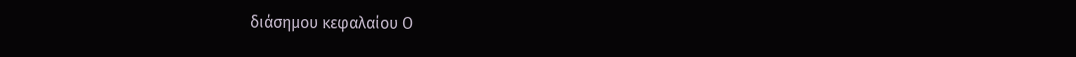διάσημου κεφαλαίου Ο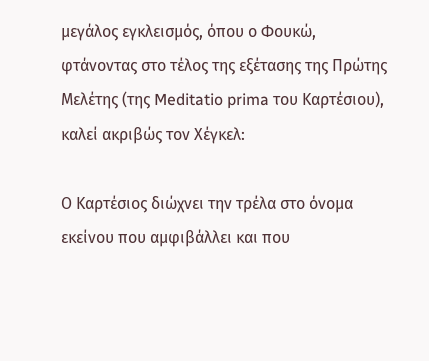μεγάλος εγκλεισμός, όπου ο Φουκώ, φτάνοντας στο τέλος της εξέτασης της Πρώτης Μελέτης (της Meditatio prima του Καρτέσιου), καλεί ακριβώς τον Χέγκελ:

Ο Καρτέσιος διώχνει την τρέλα στο όνομα εκείνου που αμφιβάλλει και που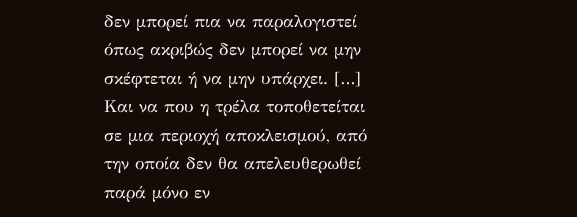δεν μπορεί πια να παραλογιστεί όπως ακριβώς δεν μπορεί να μην σκέφτεται ή να μην υπάρχει. […] Και να που η τρέλα τοποθετείται σε μια περιοχή αποκλεισμού, από την οποία δεν θα απελευθερωθεί παρά μόνο εν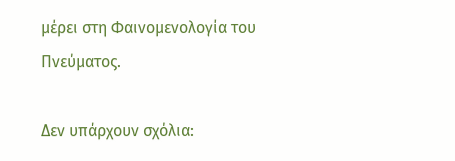μέρει στη Φαινομενολογία του Πνεύματος.

Δεν υπάρχουν σχόλια: